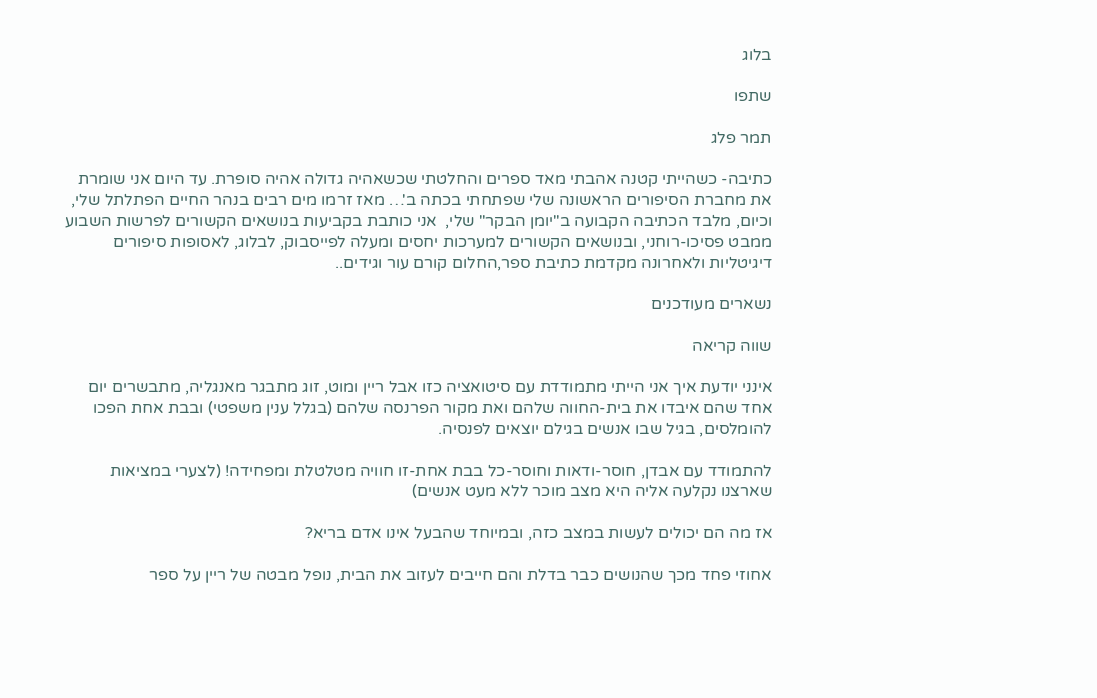בלוג

שתפו

תמר פלג

כתיבה- כשהייתי קטנה אהבתי מאד ספרים והחלטתי שכשאהיה גדולה אהיה סופרת. עד היום אני שומרת את מחברת הסיפורים הראשונה שלי שפתחתי בכתה ב'… מאז זרמו מים רבים בנהר החיים הפתלתל שלי, וכיום, מלבד הכתיבה הקבועה ב"יומן הבקר" שלי,  אני כותבת בקביעות בנושאים הקשורים לפרשות השבוע ממבט פסיכו-רוחני, ובנושאים הקשורים למערכות יחסים ומעלה לפייסבוק, לבלוג, לאסופות סיפורים דיגיטליות ולאחרונה מקדמת כתיבת ספר,החלום קורם עור וגידים..

נשארים מעודכנים

שווה קריאה

אינני יודעת איך אני הייתי מתמודדת עם סיטואציה כזו אבל ריין ומוט, זוג מתבגר מאנגליה, מתבשרים יום אחד שהם איבדו את בית-החווה שלהם ואת מקור הפרנסה שלהם (בגלל ענין משפטי) ובבת אחת הפכו להומלסים, בגיל שבו אנשים בגילם יוצאים לפנסיה.

להתמודד עם אבדן, חוסר-ודאות וחוסר-כל בבת אחת-זו חוויה מטלטלת ומפחידה! (לצערי במציאות שארצנו נקלעה אליה היא מצב מוכר ללא מעט אנשים)

אז מה הם יכולים לעשות במצב כזה, ובמיוחד שהבעל אינו אדם בריא?

אחוזי פחד מכך שהנושים כבר בדלת והם חייבים לעזוב את הבית, נופל מבטה של ריין על ספר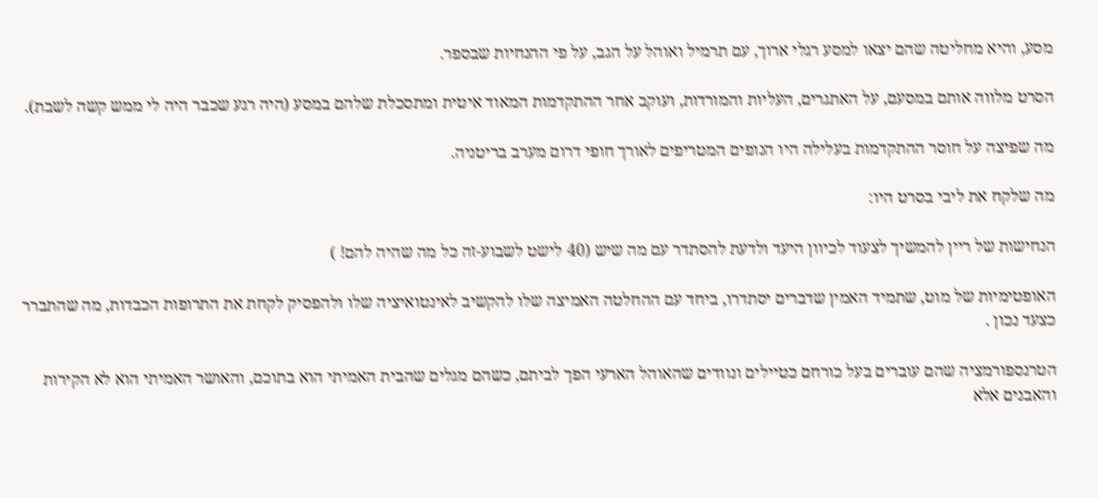מסע, והיא מחליטה שהם יצאו למסע רגלי ארוך, עם תרמיל ואוהל על הגב, על פי ההנחיות שבספר.

הסרט מלווה אותם במסעם, על האתגרים, העליות והמורדות, ועוקב אחר ההתקדמות המאוד איטית ומתסכלת שלהם במסע (היה רגע שכבר היה לי ממש קשה לשבת).

מה שפיצה על חוסר ההתקדמות בעלילה היו הנופים המטריפים לאורך חופי דרום מערב בריטניה.

מה שלקח את ליבי בסרט היו:

הנחישות של ריין להמשיך לצעוד לכיוון היעד ולדעת להסתדר עם מה שיש (40 לישט לשבוע-זה כל מה שהיה להם! )

האופטימיות של מוט, שתמיד האמין שדברים יסתדרו, ביחד עם ההחלטה האמיצה שלו להקשיב לאינטואיציה שלו ולהפסיק לקחת את התרופות הכבדות, מה שהתברר כצעד נכון .

הטרנספורמציה שהם עוברים בעל כורחם כטיילים ונוודים שהאוהל הארעי הפך לביתם, כשהם מגלים שהבית האמיתי הוא בתוכם, והאושר האמיתי הוא לא הקירות והאבנים אלא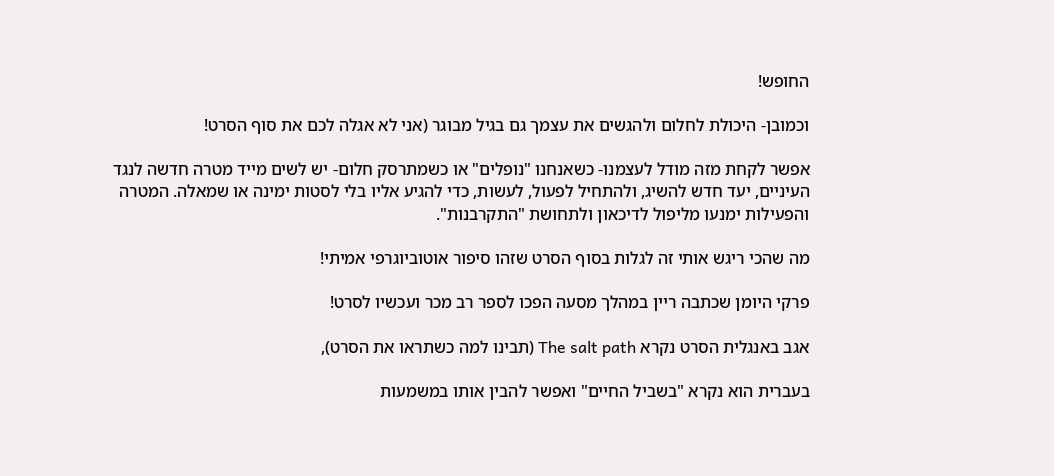החופש!

וכמובן- היכולת לחלום ולהגשים את עצמך גם בגיל מבוגר (אני לא אגלה לכם את סוף הסרט!

אפשר לקחת מזה מודל לעצמנו- כשאנחנו "נופלים" או כשמתרסק חלום- יש לשים מייד מטרה חדשה לנגד העיניים, יעד חדש להשיג, ולהתחיל לפעול, לעשות, כדי להגיע אליו בלי לסטות ימינה או שמאלה. המטרה והפעילות ימנעו מליפול לדיכאון ולתחושת "התקרבנות".

מה שהכי ריגש אותי זה לגלות בסוף הסרט שזהו סיפור אוטוביוגרפי אמיתי!

פרקי היומן שכתבה ריין במהלך מסעה הפכו לספר רב מכר ועכשיו לסרט!

אגב באנגלית הסרט נקרא The salt path (תבינו למה כשתראו את הסרט),

בעברית הוא נקרא "בשביל החיים" ואפשר להבין אותו במשמעות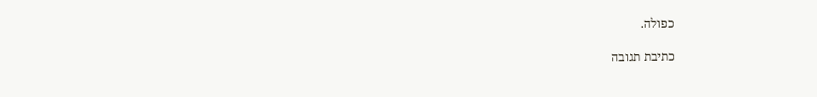כפולה.

כתיבת תגובה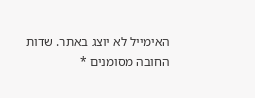האימייל לא יוצג באתר. שדות החובה מסומנים *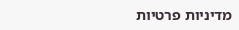מדיניות פרטיות